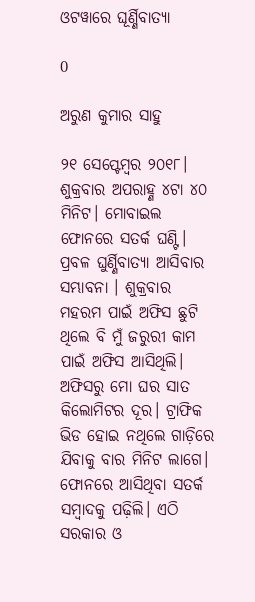ଓଟୱାରେ ଘୂର୍ଣ୍ଣିବାତ୍ୟା

0

ଅରୁଣ କୁମାର ସାହୁ

୨୧ ସେପ୍ଟେମ୍ବର ୨୦୧୮। ଶୁକ୍ରବାର ଅପରାହ୍ଣ ୪ଟା ୪୦ ମିନିଟ। ମୋବାଇଲ ଫୋନରେ ସତର୍କ ଘଣ୍ଟି। ପ୍ରବଳ ଘୁର୍ଣ୍ଣିବାତ୍ୟା ଆସିବାର ସମ୍ଭାବନା । ଶୁକ୍ରବାର ମହରମ ପାଇଁ ଅଫିସ ଛୁଟି ଥିଲେ ବି ମୁଁ ଜରୁରୀ କାମ ପାଇଁ ଅଫିସ ଆସିଥିଲି। ଅଫିସରୁ ମୋ ଘର ସାତ କିଲୋମିଟର ଦୂର। ଟ୍ରାଫିକ ଭିଡ ହୋଇ ନଥିଲେ ଗାଡ଼ିରେ ଯିବାକୁ ବାର ମିନିଟ ଲାଗେ। ଫୋନରେ ଆସିଥିବା ସତର୍କ ସମ୍ବାଦକୁ ପଢ଼ିଲି। ଏଠି ସରକାର ଓ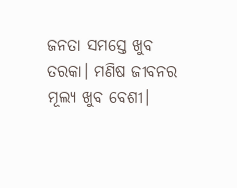ଜନତା ସମସ୍ତେ ଖୁବ ତରକା। ମଣିଷ ଜୀବନର ମୂଲ୍ୟ ଖୁବ ବେଶୀ।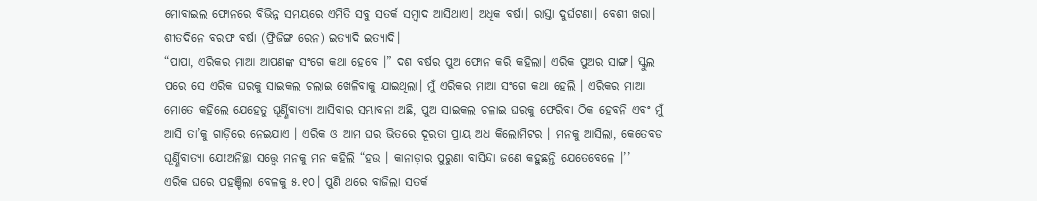ମୋବାଇଲ ଫୋନରେ ବିଭିନ୍ନ ସମୟରେ ଏମିତି ସବୁ ସତର୍କ ସମ୍ବାଦ ଆସିଥାଏ। ଅଧିକ ବର୍ଷା। ରାସ୍ତା ଦୁର୍ଘଟଣା। ବେଶୀ ଖରା। ଶୀତଦିନେ ବରଫ ବର୍ଷା (ଫ୍ରିଜିଙ୍ଗ ରେନ) ଇତ୍ୟାଦି ଇତ୍ୟାଦି।
“ପାପା, ଏରିକର ମାଆ ଆପଣଙ୍କ ସଂଗେ କଥା ହେବେ ।” ଦଶ ବର୍ଷର ପୁଅ ଫୋନ କରି କହିଲା। ଏରିକ ପୁଅର ସାଙ୍ଗ। ସ୍କୁଲ ପରେ ସେ ଏରିକ ଘରକୁ ସାଇକଲ ଚଲାଇ ଖେଳିବାକୁ ଯାଇଥିଲା। ମୁଁ ଏରିକର ମାଆ ସଂଗେ କଥା ହେଲି । ଏରିକର ମାଆ ମୋତେ କହିଲେ ଯେହେତୁ ଘୂର୍ଣ୍ଣିବାତ୍ୟା ଆସିବାର ସମ୍ଭାବନା ଅଛି, ପୁଅ ସାଇକଲ ଚଳାଇ ଘରକୁ ଫେରିବା ଠିକ ହେବନି ଏବଂ ମୁଁ ଆସି ତା’କୁ ଗାଡ଼ିରେ ନେଇଯାଏ । ଏରିକ ଓ ଆମ ଘର ଭିତରେ ଦୂରତା ପ୍ରାୟ ଅଧ କିଲୋମିଟର । ମନକୁ ଆସିଲା, କେତେବଡ ଘୂର୍ଣ୍ଣିବାତ୍ୟା ଯେ!ଅନିଚ୍ଛା ସତ୍ତ୍ବେ ମନକୁ ମନ କହିଲି “ହଉ । କାନାଡ଼ାର ପୁରୁଣା ବାସିନ୍ଦା ଜଣେ କହୁଛନ୍ତି ଯେତେବେଳେ ।’’
ଏରିକ ଘରେ ପହଞ୍ଚିଲା ବେଳକୁ ୫.୧୦। ପୁଣି ଥରେ ବାଜିଲା ସତର୍କ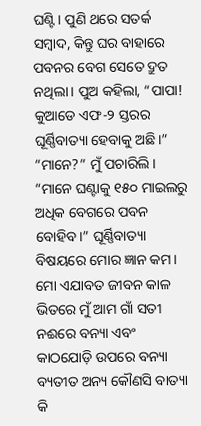ଘଣ୍ଟି। ପୁଣି ଥରେ ସତର୍କ ସମ୍ବାଦ, କିନ୍ତୁ ଘର ବାହାରେ ପବନର ବେଗ ସେତେ ଦ୍ରୁତ ନଥିଲା। ପୁଅ କହିଲା, “ପାପା! କୁଆଡେ ଏଫ-୨ ସ୍ତରର ଘୂର୍ଣ୍ଣିବାତ୍ୟା ହେବାକୁ ଅଛି।” “ମାନେ?” ମୁଁ ପଚାରିଲି। “ମାନେ ଘଣ୍ଟାକୁ ୧୫୦ ମାଇଲରୁ ଅଧିକ ବେଗରେ ପବନ ବୋହିବ।” ଘୂର୍ଣ୍ଣିବାତ୍ୟା ବିଷୟରେ ମୋର ଜ୍ଞାନ କମ। ମୋ ଏଯାବତ ଜୀବନ କାଳ ଭିତରେ ମୁଁ ଆମ ଗାଁ ସତୀ ନଈରେ ବନ୍ୟା ଏବଂ କାଠଯୋଡ଼ି ଉପରେ ବନ୍ୟା ବ୍ୟତୀତ ଅନ୍ୟ କୌଣସି ବାତ୍ୟା କି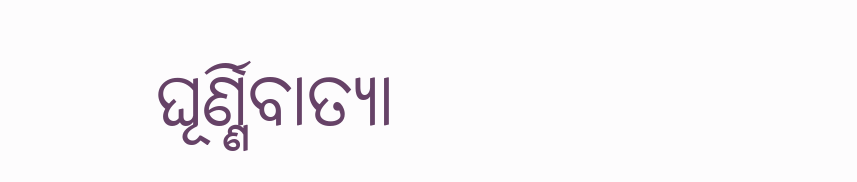ଘୂର୍ଣ୍ଣିବାତ୍ୟା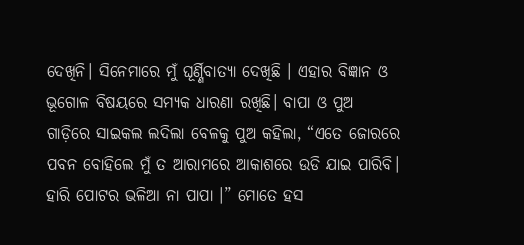ଦେଖିନି। ସିନେମାରେ ମୁଁ ଘୂର୍ଣ୍ଣିବାତ୍ୟା ଦେଖିଛି । ଏହାର ବିଜ୍ଞାନ ଓ ଭୂଗୋଳ ବିଷୟରେ ସମ୍ୟକ ଧାରଣା ରଖିଛି। ବାପା ଓ ପୁଅ ଗାଡ଼ିରେ ସାଇକଲ ଲଦିଲା ବେଳକୁ ପୁଅ କହିଲା, “ଏତେ ଜୋରରେ ପବନ ବୋହିଲେ ମୁଁ ତ ଆରାମରେ ଆକାଶରେ ଉଡି ଯାଇ ପାରିବି। ହାରି ପୋଟର ଭଳିଆ ନା ପାପା ।” ମୋତେ ହସ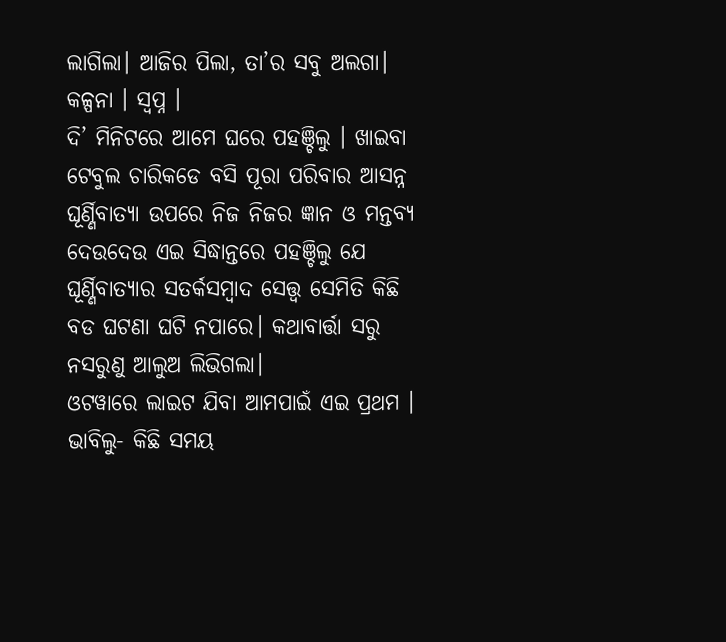ଲାଗିଲା। ଆଜିର ପିଲା, ତା’ର ସବୁ ଅଲଗା। କଳ୍ପନା । ସ୍ବପ୍ନ ।
ଦି’ ମିନିଟରେ ଆମେ ଘରେ ପହଞ୍ଚିଲୁ । ଖାଇବା ଟେବୁଲ ଚାରିକଡେ ବସି ପୂରା ପରିବାର ଆସନ୍ନ ଘୂର୍ଣ୍ଣିବାତ୍ୟା ଉପରେ ନିଜ ନିଜର ଜ୍ଞାନ ଓ ମନ୍ତବ୍ୟ ଦେଉଦେଉ ଏଇ ସିଦ୍ଧାନ୍ତରେ ପହଞ୍ଚିଲୁ ଯେ ଘୂର୍ଣ୍ଣିବାତ୍ୟାର ସତର୍କସମ୍ବାଦ ସ‌େ‌ତ୍ତ୍ବ ସେମିତି କିଛି ବଡ ଘଟଣା ଘଟି ନପାରେ। କଥାବାର୍ତ୍ତା ସରୁ ନସରୁଣୁ ଆଲୁଅ ଲିଭିଗଲା।
ଓଟୱାରେ ଲାଇଟ ଯିବା ଆମପାଇଁ ଏଇ ପ୍ରଥମ । ଭାବିଲୁ- କିଛି ସମୟ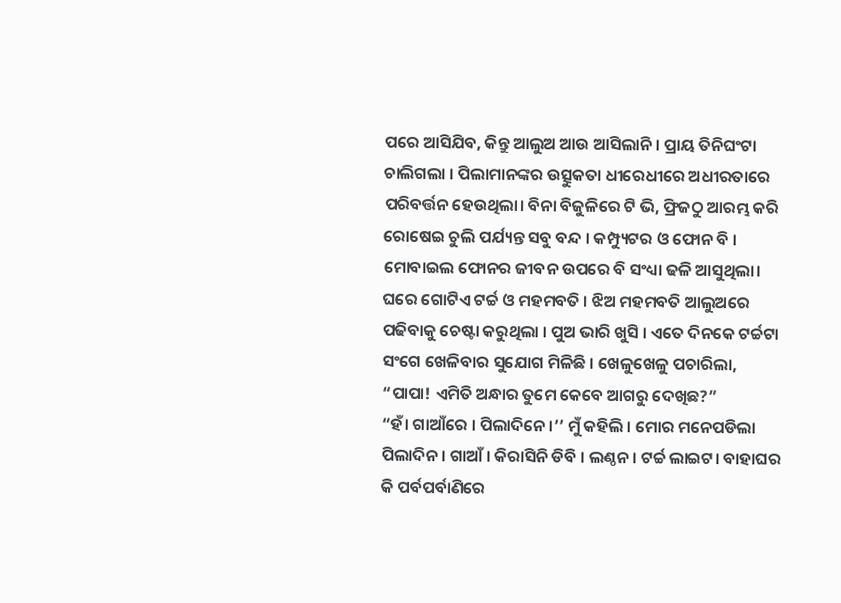ପରେ ଆସିଯିବ, କିନ୍ତୁ ଆଲୁଅ ଆଉ ଆସିଲାନି । ପ୍ରାୟ ତିନିଘଂଟା ଚାଲିଗଲା । ପିଲାମାନଙ୍କର ଉତ୍ସୁକତା ଧୀରେଧୀରେ ଅଧୀରତାରେ ପରିବର୍ତ୍ତନ ହେଉଥିଲା। ବିନା ବିଜୁଳିରେ ଟି ଭି, ଫ୍ରିଜଠୁ ଆରମ୍ଭ କରି ରୋଷେଇ ଚୁଲି ପର୍ଯ୍ୟନ୍ତ ସବୁ ବନ୍ଦ । କମ୍ପ୍ୟୁଟର ଓ ଫୋନ ବି । ମୋବାଇଲ ଫୋନର ଜୀବନ ଉପରେ ବି ସଂଧ୍ୟା ଢଳି ଆସୁଥିଲା। ଘରେ ଗୋଟିଏ ଟର୍ଚ୍ଚ ଓ ମହମବତି । ଝିଅ ମହମବତି ଆଲୁଅରେ ପଢିବାକୁ ଚେଷ୍ଟା କରୁଥିଲା । ପୁଅ ଭାରି ଖୁସି । ଏତେ ଦିନକେ ଟର୍ଚ୍ଚଟା ସଂଗେ ଖେଳିବାର ସୁଯୋଗ ମିଳିଛି । ଖେଳୁଖେଳୁ ପଚାରିଲା, “ପାପା! ଏମିତି ଅନ୍ଧାର ତୁମେ କେବେ ଆଗରୁ ଦେଖିଛ?”
“ହଁ। ଗାଆଁରେ । ପିଲାଦିନେ ।’’ ମୁଁ କହିଲି । ମୋର ମନେପଡିଲା ପିଲାଦିନ। ଗାଆଁ । କିରାସିନି ଡିବି । ଲଣ୍ଠନ। ଟର୍ଚ୍ଚ ଲାଇଟ। ବାହାଘର କି ପର୍ବପର୍ବାଣିରେ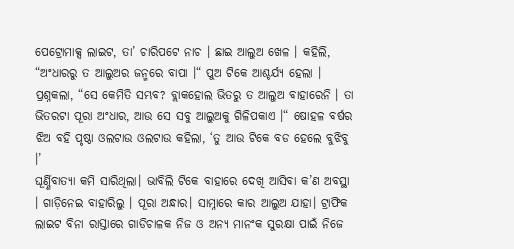ପେଟ୍ରୋମାକ୍ସ ଲାଇଟ, ତା’ ଚାରିପଟେ ନାଚ । ଛାଇ ଆଲୁଅ ଖେଳ । କହିଲି, “ଅଂଧାରରୁ ତ ଆଲୁଅର ଜନ୍ମରେ ବାପା ।“ ପୁଅ ଟିକେ ଆଶ୍ଚର୍ଯ୍ୟ ହେଲା । ପ୍ରଶ୍ନକଲା, “ସେ କେମିତି ସମ୍ଭବ? ବ୍ଲାକହୋଲ ଭିତରୁ ତ ଆଲୁଅ ବାହାରେନି । ତା ଭିତରଟା ପୂରା ଅଂଧାର, ଆଉ ସେ ସବୁ ଆଲୁଅକୁ ଗିଳିପକାଏ ।“ ଷୋହଳ ବର୍ଷର ଝିଅ ବହି ପୃଷ୍ଠା ଓଲଟାଉ ଓଲଟାଉ କହିଲା, ‘ତୁ ଆଉ ଟିକେ ବଡ ହେଲେ ବୁଝିବୁ ।’
ଘୂର୍ଣ୍ଣିବାତ୍ୟା କମି ସାରିଥିଲା। ଭାବିଲି ଟିକେ ବାହାରେ ଦେଖି ଆସିବା କ’ଣ ଅବସ୍ଥା । ଗାଡ଼ିନେଇ ବାହାରିଲୁ । ପୂରା ଅନ୍ଧାର। ସାମ୍ନାରେ କାର ଆଲୁଅ ଯାହା। ଟ୍ରାଫିକ ଲାଇଟ ବିନା ରାସ୍ତାରେ ଗାଡିଚାଳକ ନିଜ ଓ ଅନ୍ୟ ମାନଂକ ସୁରକ୍ଷା ପାଇଁ ନିଜେ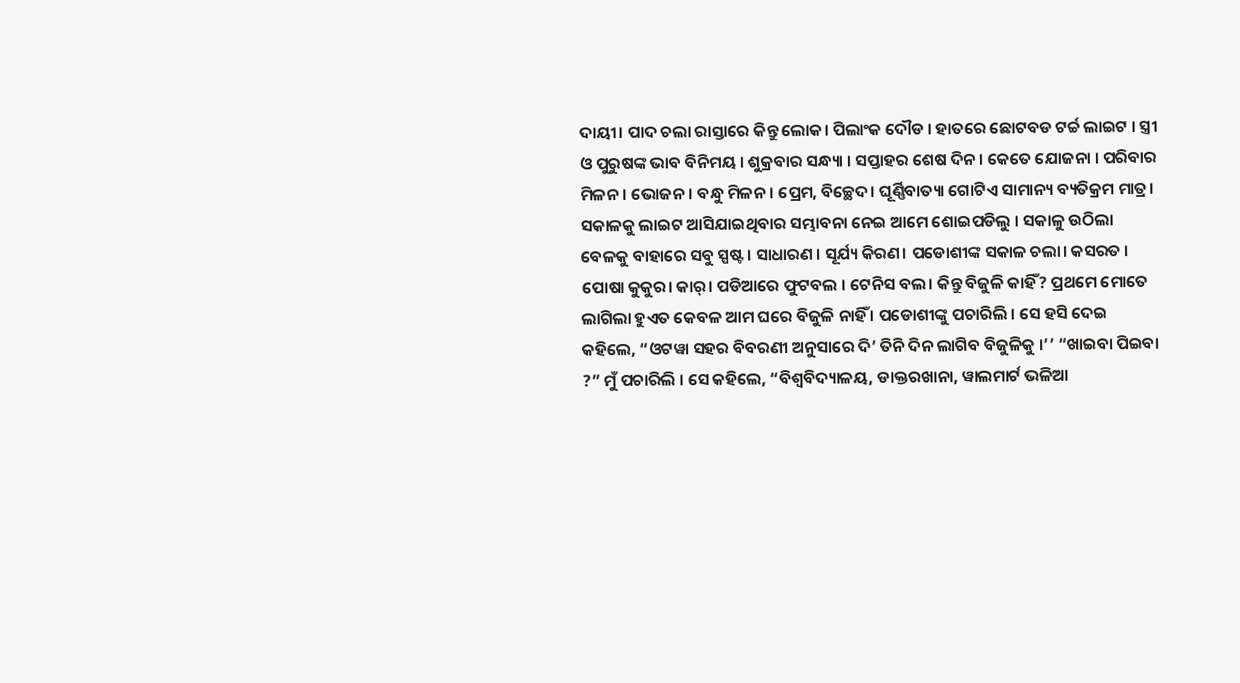ଦାୟୀ। ପାଦ ଚଲା ରାସ୍ତାରେ କିନ୍ତୁ ଲୋକ। ପିଲାଂକ ଦୌଡ । ହାତରେ ଛୋଟବଡ ଟର୍ଚ୍ଚ ଲାଇଟ । ସ୍ତ୍ରୀ ଓ ପୁରୁଷଙ୍କ ଭାବ ବିନିମୟ । ଶୁକ୍ରବାର ସନ୍ଧ୍ୟା । ସପ୍ତାହର ଶେଷ ଦିନ । କେତେ ଯୋଜନା । ପରିବାର ମିଳନ। ଭୋଜନ। ବନ୍ଧୁ ମିଳନ। ପ୍ରେମ, ବିଚ୍ଛେଦ। ଘୂର୍ଣ୍ଣିବାତ୍ୟା ଗୋଟିଏ ସାମାନ୍ୟ ବ୍ୟତିକ୍ରମ ମାତ୍ର।
ସକାଳକୁ ଲାଇଟ ଆସିଯାଇଥିବାର ସମ୍ଭାବନା ନେଇ ଆମେ ଶୋଇପଡିଲୁ । ସକାଳୁ ଉଠିଲା ବେଳକୁ ବାହାରେ ସବୁ ସ୍ପଷ୍ଟ । ସାଧାରଣ । ସୂର୍ଯ୍ୟ କିରଣ। ପଡୋଶୀଙ୍କ ସକାଳ ଚଲା। କସରତ । ପୋଷା କୁକୁର। କାର୍‌। ପଡିଆରେ ଫୁଟବଲ । ଟେନିସ ବଲ। କିନ୍ତୁ ବିଜୁଳି କାହିଁ? ପ୍ରଥମେ ମୋତେ ଲାଗିଲା ହୁଏତ କେବଳ ଆମ ଘରେ ବିଜୁଳି ନାହିଁ । ପଡୋଶୀଙ୍କୁ ପଚାରିଲି । ସେ ହସି ଦେଇ କହିଲେ, “ଓଟୱା ସହର ବିବରଣୀ ଅନୁସାରେ ଦି’ ତିନି ଦିନ ଲାଗିବ ବିଜୁଳିକୁ ।’’ “ଖାଇବା ପିଇବା ?” ମୁଁ ପଚାରିଲି । ସେ କହିଲେ, “ବିଶ୍ୱବିଦ୍ୟାଳୟ, ଡାକ୍ତରଖାନା, ୱାଲମାର୍ଟ ଭଳିଆ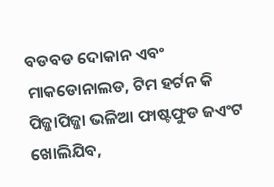ବଡବଡ ଦୋକାନ ଏବଂ ମାକଡୋନାଲଡ, ଟିମ ହର୍ଟନ କି ପିଜ୍ଜାପିଜ୍ଜା ଭଳିଆ ଫାଷ୍ଟଫୁଡ ଜଏଂଟ ଖୋଲିଯିବ,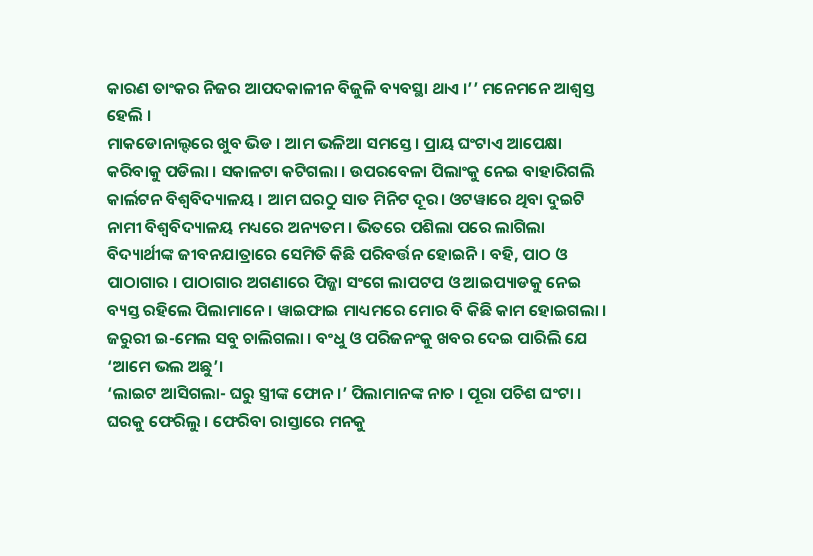କାରଣ ତାଂକର ନିଜର ଆପଦକାଳୀନ ବିଜୁଳି ବ୍ୟବସ୍ଥା ଥାଏ ।’’ ମନେମନେ ଆଶ୍ବସ୍ତ ହେଲି ।
ମାକଡୋନାଲ୍ଦରେ ଖୁବ ଭିଡ । ଆମ ଭଳିଆ ସମସ୍ତେ। ପ୍ରାୟ ଘଂଟାଏ ଆପେକ୍ଷା କରିବାକୁ ପଡିଲା । ସକାଳଟା କଟିଗଲା । ଉପରବେଳା ପିଲାଂକୁ ନେଇ ବାହାରିଗଲି କାର୍ଲଟନ ବିଶ୍ୱବିଦ୍ୟାଳୟ । ଆମ ଘରଠୁ ସାତ ମିନିଟ ଦୂର। ଓଟୱାରେ ଥିବା ଦୁଇଟି ନାମୀ ବିଶ୍ୱବିଦ୍ୟାଳୟ ମଧ୍ୟରେ ଅନ୍ୟତମ । ଭିତରେ ପଶିଲା ପରେ ଲାଗିଲା ବିଦ୍ୟାର୍ଥୀଙ୍କ ଜୀବନଯାତ୍ରାରେ ସେମିତି କିଛି ପରିବର୍ତ୍ତନ ହୋଇନି । ବହି, ପାଠ ଓ ପାଠାଗାର । ପାଠାଗାର ଅଗଣାରେ ପିଜ୍ଜା ସଂଗେ ଲାପଟପ ଓ ଆଇପ୍ୟାଡକୁ ନେଇ ବ୍ୟସ୍ତ ରହିଲେ ପିଲାମାନେ । ୱାଇଫାଇ ମାଧ୍ୟମରେ ମୋର ବି କିଛି କାମ ହୋଇଗଲା । ଜରୁରୀ ଇ-ମେଲ ସବୁ ଚାଲିଗଲା । ବଂଧୁ ଓ ପରିଜନଂକୁ ଖବର ଦେଇ ପାରିଲି ଯେ ‘ଆମେ ଭଲ ଅଛୁ’।
‘ଲାଇଟ ଆସିଗଲା- ଘରୁ ସ୍ତ୍ରୀଙ୍କ ଫୋନ।’ ପିଲାମାନଙ୍କ ନାଚ । ପୂରା ପଚିଶ ଘଂଟା । ଘରକୁ ଫେରିଲୁ । ଫେରିବା ରାସ୍ତାରେ ମନକୁ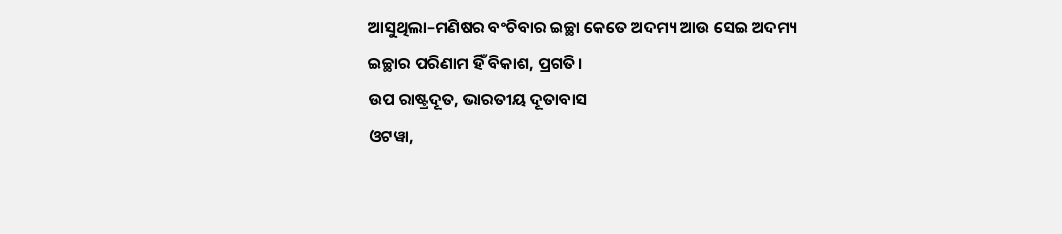ଆସୁଥିଲା–ମଣିଷର ବଂଚିବାର ଇଚ୍ଛା କେତେ ଅଦମ୍ୟ ଆଉ ସେଇ ଅଦମ୍ୟ ଇଚ୍ଛାର ପରିଣାମ ହିଁ ବିକାଶ, ପ୍ରଗତି।
ଉପ ରାଷ୍ଟ୍ରଦୂତ, ଭାରତୀୟ ଦୂତାବାସ
ଓଟୱା,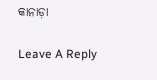କାନାଡ଼ା

Leave A Reply